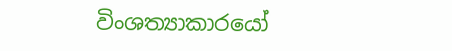විංශත්‍යාකාරයෝ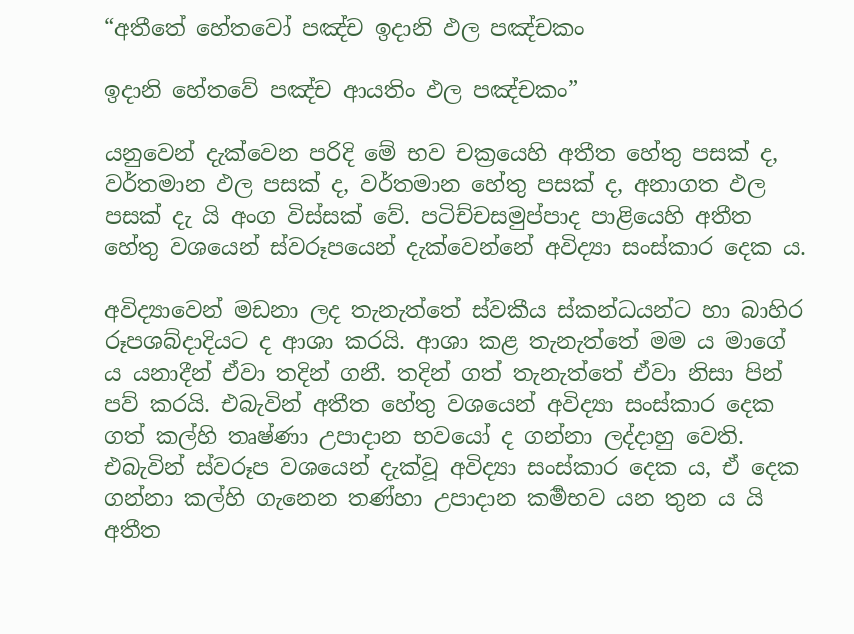“අතීතේ හේතවෝ පඤ්ච ඉදානි ඵල පඤ්චකං

ඉදානි හේතවේ පඤ්ච ආයතිං ඵල පඤ්චකං”

යනුවෙන් දැක්වෙන පරිදි මේ භව චක්‍රයෙහි අතීත හේතු පසක් ද, වර්තමාන ඵල පසක් ද, වර්තමාන හේතු පසක් ද, අනාගත ඵල පසක් දැ යි අංග විස්සක් වේ. පටිච්චසමුප්පාද පාළියෙහි අතීත හේතු වශයෙන් ස්වරූපයෙන් දැක්වෙන්නේ අවිද්‍යා සංස්කාර දෙක ය.

අවිද්‍යාවෙන් මඩනා ලද තැනැත්තේ ස්වකීය ස්කන්ධයන්ට හා බාහිර රූපශබ්දාදියට ද ආශා කරයි. ආශා කළ තැනැත්තේ මම ය මාගේ ය යනාදීන් ඒවා තදින් ගනී. තදින් ගත් තැනැත්තේ ඒවා නිසා පින් පව් කරයි. එබැවින් අතීත හේතු වශයෙන් අවිද්‍යා සංස්කාර දෙක ගත් කල්හි තෘෂ්ණා උපාදාන භවයෝ ද ගන්නා ලද්දාහු වෙති. එබැවින් ස්වරූප වශයෙන් දැක්වූ අවිද්‍යා සංස්කාර දෙක ය, ඒ දෙක ගන්නා කල්හි ගැනෙන තණ්හා උපාදාන කර්‍මභව යන තුන ය යි අතීත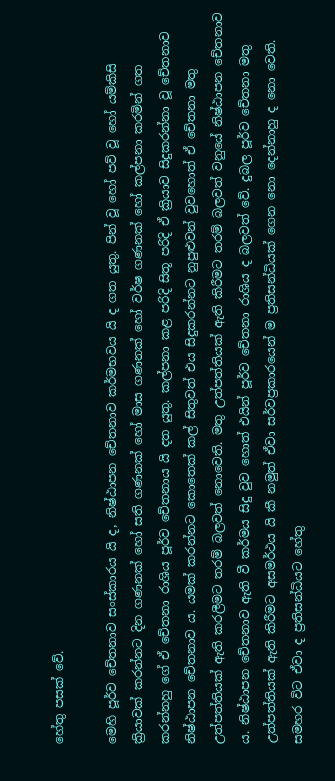හේතු පසක් වේ.

මෙහි පූර්ව චේතනාව සංස්කාරය යි ද, නිෂ්ඨාපන චේතනාව කර්මභවය යි ද ගත යුතු. පින් වූ හෝ පව් වූ හෝ යම්කිසි ක්‍රියාවක් කරන්නට දින ගණනක් හෝ සති ගණනක් හෝ මාස ගණනක් හෝ වර්ෂ ගණනක් හෝ කල්පනා කරමින් ගත කරන්නහු ගේ ඒ චේතනා රාශිය පූර්ව චේතනාය යි දත යුතු. කල්පනා කළ පරිදි සිතූ පරිදි ඒ ක්‍රියාව සිදුකරන්නා වූ චේතනාව නිෂ්ඨාපන චේතනාව ය. යමක් කරන්නට කොතෙක් කල් සිතුවත් එය සිදුකරන්නට නුපුළුවන් වුවහොත් ඒ චේතනා මතු උත්පත්තියක් ඇති කරලීමට තරම් බලවත් නොවෙති. මතු උත්පත්තියක් ඇති කිරීමට තරම් බලවත් වනුයේ නිෂ්ඨාපන චේතනාව ය. නිෂ්ඨාපන චේතනාව ඇති වී කර්මය සිදු වුව හොත් එයින් පූර්ව චේතනා රාශිය ද බලවත් වේ. දුබල පූර්ව චේතනා මතු උත්පත්තියක් ඇති කිරීමට අසමර්ථය යි කී නමුත් ඒවා සර්වප්‍ර‍කාරයෙන් ම ප්‍ර‍තිසන්ධියක් ගෙන නො දෙන්නාහු ද නො වෙති. සමහර විට ඒවා ද ප්‍ර‍තිසන්ධියට හේතු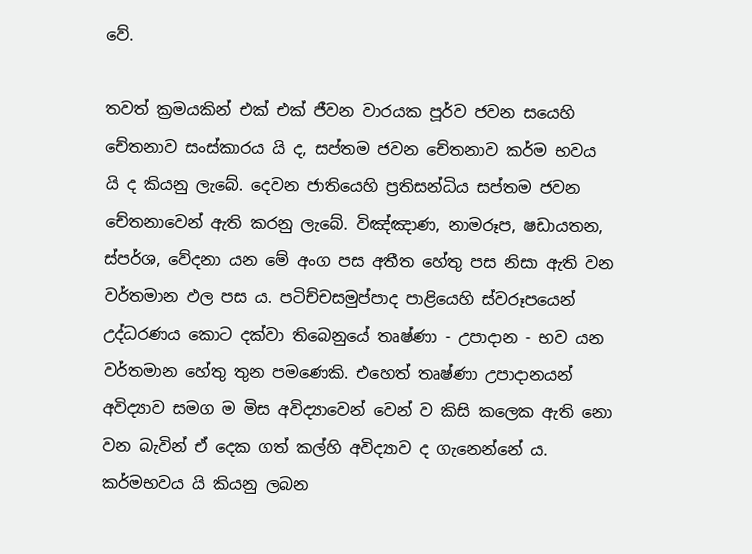වේ.

තවත් ක්‍ර‍මයකින් එක් එක් ජීවන වාරයක පූර්ව ජවන සයෙහි චේතනාව සංස්කාරය යි ද, සප්තම ජවන චේතනාව කර්ම භවය යි ද කියනු ලැබේ. දෙවන ජාතියෙහි ප්‍ර‍තිසන්ධිය සප්තම ජවන චේතනාවෙන් ඇති කරනු ලැබේ. විඤ්ඤාණ, නාමරූප, ෂඩායතන, ස්පර්ශ, වේදනා යන මේ අංග පස අතීත හේතු පස නිසා ඇති වන වර්තමාන ඵල පස ය. පටිච්චසමුප්පාද පාළියෙහි ස්වරූපයෙන් උද්ධරණය කොට දක්වා තිබෙනුයේ තෘෂ්ණා - උපාදාන - භව යන වර්තමාන හේතු තුන පමණෙකි. එහෙත් තෘෂ්ණා උපාදානයන් අවිද්‍යාව සමග ම මිස අවිද්‍යාවෙන් වෙන් ව කිසි කලෙක ඇති නො වන බැවින් ඒ දෙක ගත් කල්හි අවිද්‍යාව ද ගැනෙන්නේ ය. කර්මභවය යි කියනු ලබන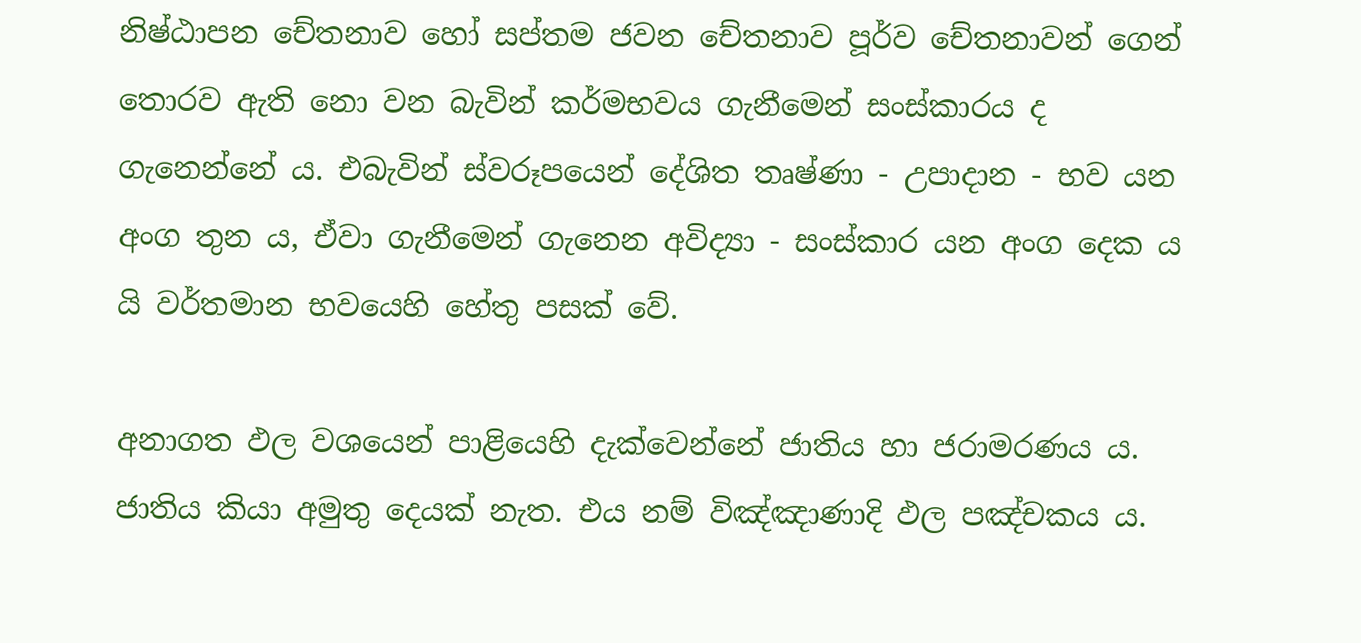නිෂ්ඨාපන චේතනාව හෝ සප්තම ජවන චේතනාව පූර්ව චේතනාවන් ගෙන් තොරව ඇති නො වන බැවින් කර්මභවය ගැනීමෙන් සංස්කාරය ද ගැනෙන්නේ ය. එබැවින් ස්වරූපයෙන් දේශිත තෘෂ්ණා - උපාදාන - භව යන අංග තුන ය, ඒවා ගැනීමෙන් ගැනෙන අවිද්‍යා - සංස්කාර යන අංග දෙක ය යි වර්තමාන භවයෙහි හේතු පසක් වේ.

අනාගත ඵල වශයෙන් පාළියෙහි දැක්වෙන්නේ ජාතිය හා ජරාමරණය ය. ජාතිය කියා අමුතු දෙයක් නැත. එය නම් විඤ්ඤාණාදි ඵල පඤ්චකය ය.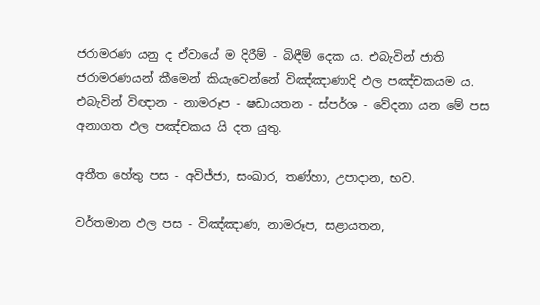ජරාමරණ යනු ද ඒවායේ ම දිරීම් - බිඳීම් දෙක ය. එබැවින් ජාති ජරාමරණයන් කීමෙන් කියැවෙන්නේ විඤ්ඤාණාදි ඵල පඤ්චකයම ය. එබැවින් විඥාන - නාමරූප - ෂඩායතන - ස්පර්ශ - වේදනා යන මේ පස අනාගත ඵල පඤ්චකය යි දත යුතු.

අතීත හේතු පස - අවිජ්ජා, සංඛාර, තණ්හා, උපාදාන, භව.

වර්තමාන ඵල පස - විඤ්ඤාණ, නාමරූප, සළායතන,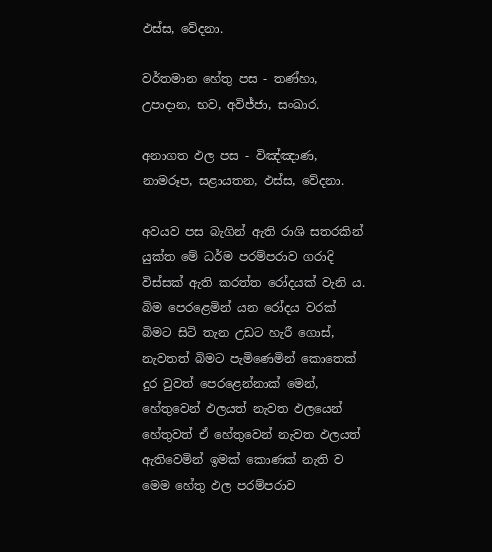ඵස්ස, වේදනා.

වර්තමාන හේතු පස - තණ්හා, උපාදාන, භව, අවිජ්ජා, සංඛාර.

අනාගත ඵල පස - විඤ්ඤාණ, නාමරූප, සළායතන, ඵස්ස, වේදනා.

අවයව පස බැගින් ඇති රාශි සතරකින් යුක්ත මේ ධර්ම පරම්පරාව ගරාදි විස්සක් ඇති කරත්ත රෝදයක් වැනි ය. බිම පෙරළෙමින් යන රෝදය වරක් බිමට සිටි තැන උඩට හැරී ගොස්, නැවතත් බිමට පැමිණෙමින් කොතෙක් දුර වුවත් පෙරළෙන්නාක් මෙන්, හේතුවෙන් ඵලයත් නැවත ඵලයෙන් හේතුවත් ඒ හේතුවෙන් නැවත ඵලයත් ඇතිවෙමින් ඉමක් කොණක් නැති ව මෙම හේතු ඵල පරම්පරාව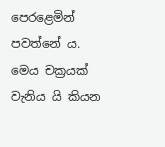පෙරළෙමින් පවත්නේ ය. මෙය චක්‍ර‍යක් වැනිය යි කියන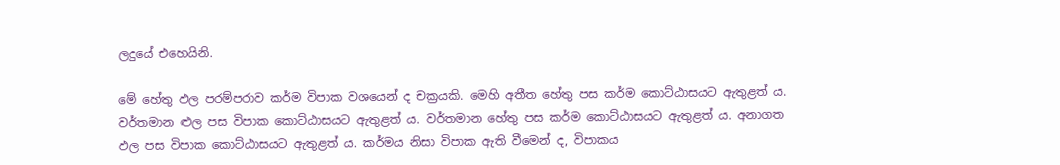ලදුයේ එහෙයිනි.

මේ හේතු ඵල පරම්පරාව කර්ම විපාක වශයෙන් ද චක්‍ර‍යකි. මෙහි අතීත හේතු පස කර්ම කොට්ඨාසයට ඇතුළත් ය. වර්තමාන ළුල පස විපාක කොට්ඨාසයට ඇතුළත් ය. වර්තමාන හේතු පස කර්ම කොට්ඨාසයට ඇතුළත් ය. අනාගත ඵල පස විපාක කොට්ඨාසයට ඇතුළත් ය. කර්මය නිසා විපාක ඇති වීමෙන් ද, විපාකය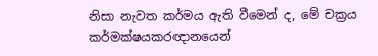නිසා නැවත කර්මය ඇති වීමෙන් ද, මේ චක්‍ර‍ය කර්මක්ෂයකරඥානයෙන්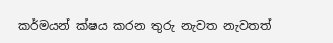කර්මයන් ක්ෂය කරන තුරු නැවත නැවතත්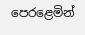පෙරළෙමින්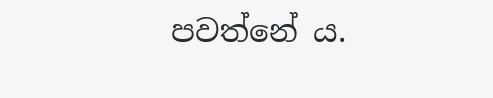පවත්නේ ය.